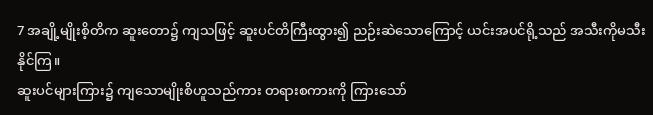7 အချို့မျိုးစိ့တိက ဆူးတော၌ ကျသဖြင့် ဆူးပင်တိကြီးထွား၍ ညဉ်းဆဲသောကြောင့် ယင်းအပင်ရို့သည် အသီးကိုမသီးနိုင်ကြ။
ဆူးပင်များကြား၌ ကျသောမျိုးစိဟူသည်ကား တရားစကားကို ကြားသော်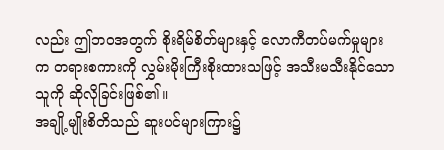လည်း ဤဘဝအတွက် စိုးရိမ်စိတ်များနှင့် လောကီတပ်မက်မှုများက တရားစကားကို လွှမ်းမိုးကြီးစိုးထားသဖြင့် အသီးမသီးနိုင်သောသူကို ဆိုလိုခြင်းဖြစ်၏။
အချို့မျိုးစိတိသည် ဆူးပင်များကြား၌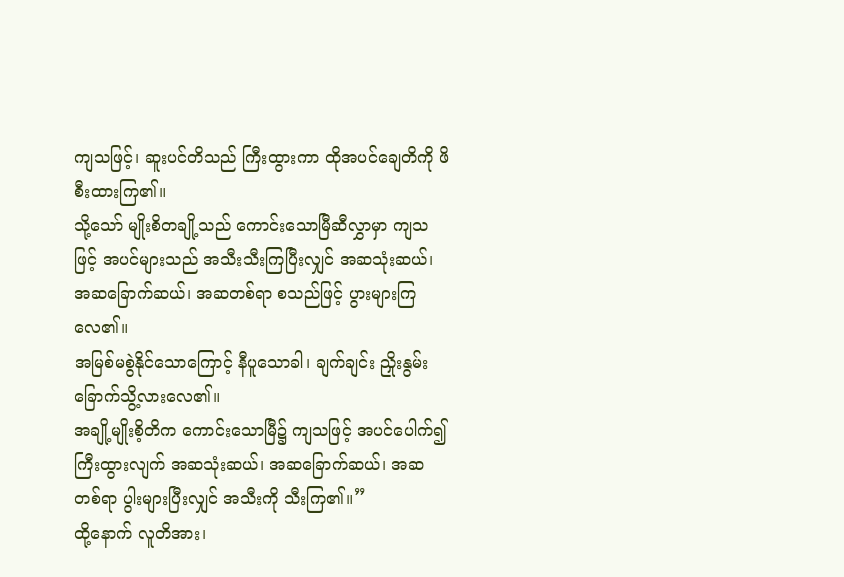ကျသဖြင့်၊ ဆူးပင်တိသည် ကြီးထွားကာ ထိုအပင်ချေတိကို ဖိစီးထားကြ၏။
သို့သော် မျိုးစိတချို့သည် ကောင်းသောမြီဆီလွှာမှာ ကျသဖြင့် အပင်များသည် အသီးသီးကြပြီးလျှင် အဆသုံးဆယ်၊ အဆခြောက်ဆယ်၊ အဆတစ်ရာ စသည်ဖြင့် ပွားများကြလေ၏။
အမြစ်မစွဲနိုင်သောကြောင့် နီပူသောခါ၊ ချက်ချင်း ညှိုးနွမ်းခြောက်သွိ့လားလေ၏။
အချို့မျိုးစိ့တိက ကောင်းသောမြီ၌ ကျသဖြင့် အပင်ပေါက်၍ ကြီးထွားလျက် အဆသုံးဆယ်၊ အဆခြောက်ဆယ်၊ အဆတစ်ရာ ပွါးများပြီးလျှင် အသီးကို သီးကြ၏။”
ထို့နောက် လူတိအား၊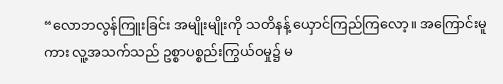“လောဘလွန်ကြူးခြင်း အမျိုးမျိုးကို သတိနန့် ယှောင်ကြည်ကြလော့။ အကြောင်းမူကား လူ့အသက်သည် ဥစ္စာပစ္စည်းကြွယ်ဝမှု၌ မ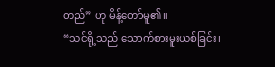တည်” ဟု မိန့်တော်မူ၏။
“သင်ရို့သည် သောက်စားမူးယစ်ခြင်း၊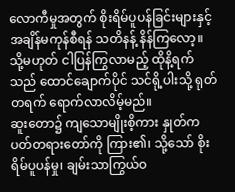လောကီမှုအတွက် စိုးရိမ်ပူပန်ခြင်းများနှင့် အချိန်မကုန်စီရန် သတိနန့် နိန်ကြလော့။ သို့မဟုတ် ငါပြန်ကြွလာမည့် ထိုနိ့ရက်သည် ထောင်ချောက်ပိုင် သင်ရို့ပါးသို့ ရုတ်တရက် ရောက်လာလိမ့်မည်။
ဆူးတော၌ ကျသောမျိုးစိ့ကား နှုတ်ကပတ်တရားတော်ကို ကြား၏၊ သို့သော် စိုးရိမ်ပူပန်မှု၊ ချမ်းသာကြွယ်ဝ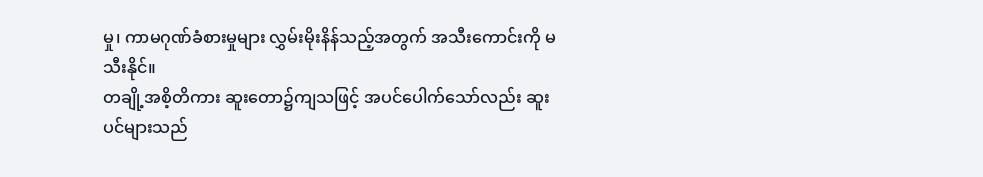မှု၊ ကာမဂုဏ်ခံစားမှုများ လွှမ်းမိုးနိန်သည့်အတွက် အသီးကောင်းကို မသီးနိုင်။
တချို့အစိ့တိကား ဆူးတော၌ကျသဖြင့် အပင်ပေါက်သော်လည်း ဆူးပင်များသည်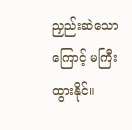ညှည်းဆဲသောကြောင့် မကြီးထွားနိုင်။